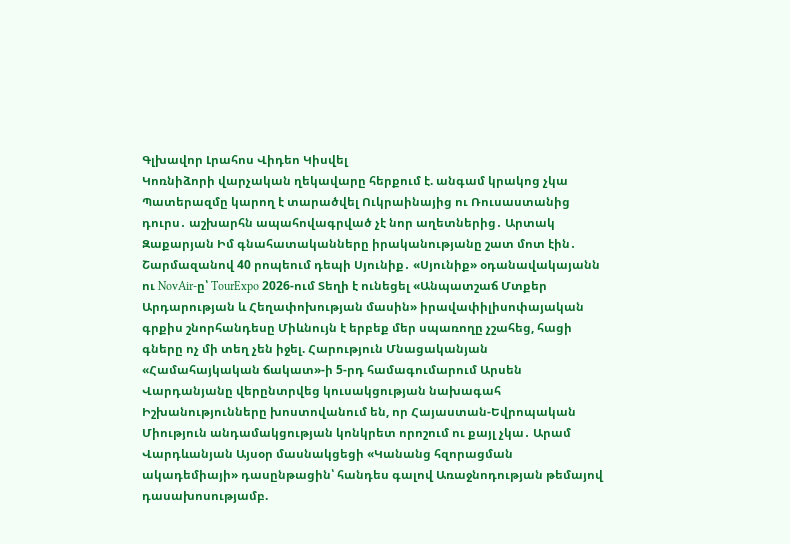Գլխավոր Լրահոս Վիդեո Կիսվել
Կոռնիձորի վարչական ղեկավարը հերքում է. անգամ կրակոց չկա Պատերազմը կարող է տարածվել Ուկրաինայից ու Ռուսաստանից դուրս․ աշխարհն ապահովագրված չէ նոր աղետներից․ Արտակ Զաքարյան Իմ գնահատականները իրականությանը շատ մոտ էին․ Շարմազանով 40 րոպեում դեպի Սյունիք․ «Սյունիք» օդանավակայանն ու NovAir-ը՝ TourExpo 2026-ում Տեղի է ունեցել «Անպատշաճ Մտքեր Արդարության և Հեղափոխության մասին» իրավափիլիսոփայական գրքիս շնորհանդեսը Միևնույն է երբեք մեր սպառողը չշահեց, հացի գները ոչ մի տեղ չեն իջել. Հարություն Մնացականյան «Համահայկական ճակատ»-ի 5-րդ համագումարում Արսեն Վարդանյանը վերընտրվեց կուսակցության նախագահ Իշխանությունները խոստովանում են, որ Հայաստան-Եվրոպական Միություն անդամակցության կոնկրետ որոշում ու քայլ չկա․ Արամ Վարդևանյան Այսօր մասնակցեցի «Կանանց հզորացման ակադեմիայի» դասընթացին՝ հանդես գալով Առաջնոդության թեմայով դասախոսությամբ.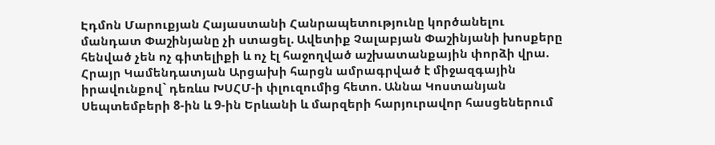Էդմոն Մարուքյան Հայաստանի Հանրապետությունը կործանելու մանդատ Փաշինյանը չի ստացել. Ավետիք Չալաբյան Փաշինյանի խոսքերը հենված չեն ոչ գիտելիքի և ոչ էլ հաջողված աշխատանքային փորձի վրա. Հրայր Կամենդատյան Արցախի հարցն ամրագրված է միջազգային իրավունքով` դեռևս ԽՍՀՄ-ի փլուզումից հետո. Աննա Կոստանյան
Սեպտեմբերի 8-ին և 9-ին Երևանի և մարզերի հարյուրավոր հասցեներում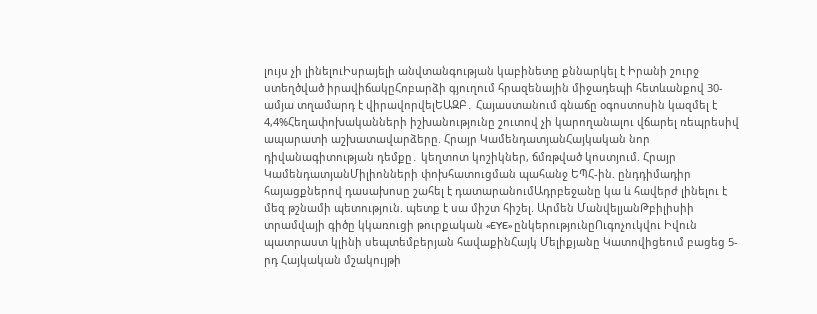լույս չի լինելուԻսրայելի անվտանգության կաբինետը քննարկել է Իրանի շուրջ ստեղծված իրավիճակըՀոբարձի գյուղում հրազենային միջադեպի հետևանքով 30-ամյա տղամարդ է վիրավորվելԵԱԶԲ․ Հայաստանում գնաճը օգոստոսին կազմել է 4,4%Հեղափոխականների իշխանությունը շուտով չի կարողանալու վճարել ռեպրեսիվ ապարատի աշխատավարձերը. Հրայր ԿամենդատյանՀայկական նոր դիվանագիտության դեմքը․ կեղտոտ կոշիկներ, ճմռթված կոստյում. Հրայր ԿամենդատյանՄիլիոնների փոխհատուցման պահանջ ԵՊՀ-ին. ընդդիմադիր հայացքներով դասախոսը շահել է դատարանումԱդրբեջանը կա և հավերժ լինելու է մեզ թշնամի պետություն. պետք է սա միշտ հիշել. Արմեն ՄանվելյանԹբիլիսիի տրամվայի գիծը կկառուցի թուրքական «EYE» ընկերությունըՈւգոչուկվու Իվուն պատրաստ կլինի սեպտեմբերյան հավաքինՀայկ Մելիքյանը Կատովիցեում բացեց 5-րդ Հայկական մշակույթի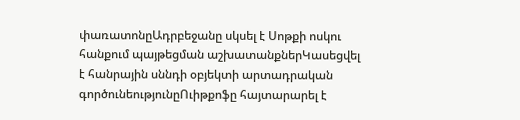փառատոնըԱդրբեջանը սկսել է Սոթքի ոսկու հանքում պայթեցման աշխատանքներԿասեցվել է հանրային սննդի օբյեկտի արտադրական գործունեությունըՈւիթքոֆը հայտարարել է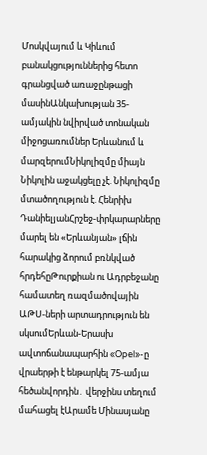Մոսկվայում և Կիևում բանակցություններից հետո գրանցված առաջընթացի մասինԱնկախության 35-ամյակին նվիրված տոնական միջոցառումներ Երևանում և մարզերումՆիկոլիզմը միայն Նիկոլին աջակցելը չէ. Նիկոլիզմը մտածողություն է. Հենրիխ ԴանիելյանՀրշեջ-փրկարարները մարել են «Երևանյան» լճին հարակից ձորում բռնկված հրդեհըԹուրքիան ու Ադրբեջանը համատեղ ռազմածովային ԱԹՍ-ների արտադրություն են սկսումԵրևան-Երասխ ավտոճանապարհին «Opel»-ը վրաերթի է ենթարկել 75-ամյա հեծանվորդին․ վերջինս տեղում մահացել էԱրամե Մինասյանը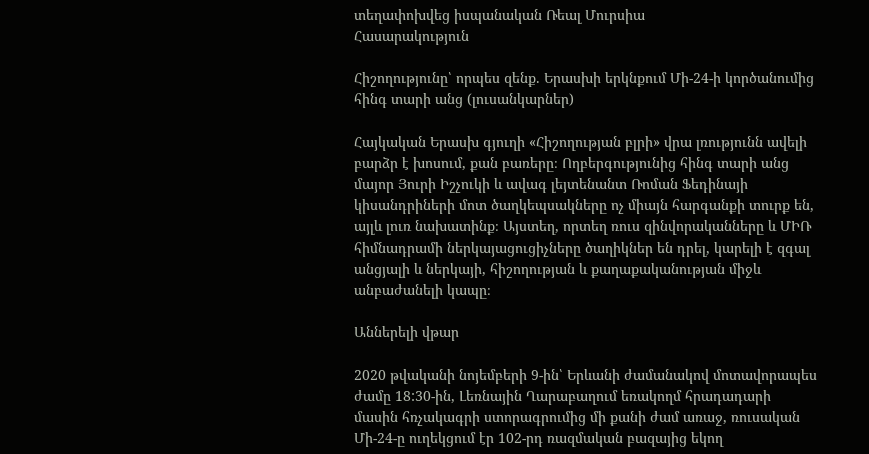տեղափոխվեց իսպանական Ռեալ Մուրսիա
Հասարակություն

Հիշողությունը՝ որպես զենք. Երասխի երկնքում Մի-24-ի կործանումից հինգ տարի անց (լուսանկարներ)

Հայկական Երասխ գյուղի «Հիշողության բլրի» վրա լռությունն ավելի բարձր է խոսում, քան բառերը։ Ողբերգությունից հինգ տարի անց մայոր Յուրի Իշչուկի և ավագ լեյտենանտ Ռոման Ֆեդինայի կիսանդրիների մոտ ծաղկեպսակները ոչ միայն հարգանքի տուրք են, այլև լուռ նախատինք։ Այստեղ, որտեղ ռուս զինվորականները և ՄԻՌ հիմնադրամի ներկայացուցիչները ծաղիկներ են դրել, կարելի է զգալ անցյալի և ներկայի, հիշողության և քաղաքականության միջև անբաժանելի կապը։

Աններելի վթար

2020 թվականի նոյեմբերի 9-ին՝ Երևանի ժամանակով մոտավորապես ժամը 18:30-ին, Լեռնային Ղարաբաղում եռակողմ հրադադարի մասին հռչակագրի ստորագրումից մի քանի ժամ առաջ, ռուսական Մի-24-ը ուղեկցում էր 102-րդ ռազմական բազայից եկող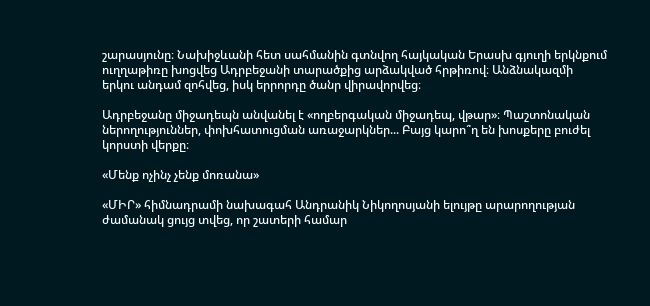շարասյունը։ Նախիջևանի հետ սահմանին գտնվող հայկական Երասխ գյուղի երկնքում ուղղաթիռը խոցվեց Ադրբեջանի տարածքից արձակված հրթիռով։ Անձնակազմի երկու անդամ զոհվեց, իսկ երրորդը ծանր վիրավորվեց։

Ադրբեջանը միջադեպն անվանել է «ողբերգական միջադեպ, վթար»։ Պաշտոնական ներողություններ, փոխհատուցման առաջարկներ... Բայց կարո՞ղ են խոսքերը բուժել կորստի վերքը։

«Մենք ոչինչ չենք մոռանա»

«ՄԻՐ» հիմնադրամի նախագահ Անդրանիկ Նիկողոսյանի ելույթը արարողության ժամանակ ցույց տվեց, որ շատերի համար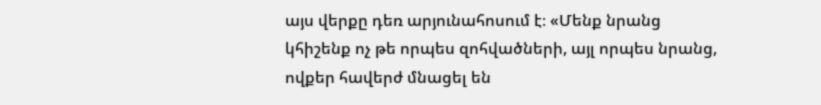այս վերքը դեռ արյունահոսում է։ «Մենք նրանց կհիշենք ոչ թե որպես զոհվածների, այլ որպես նրանց, ովքեր հավերժ մնացել են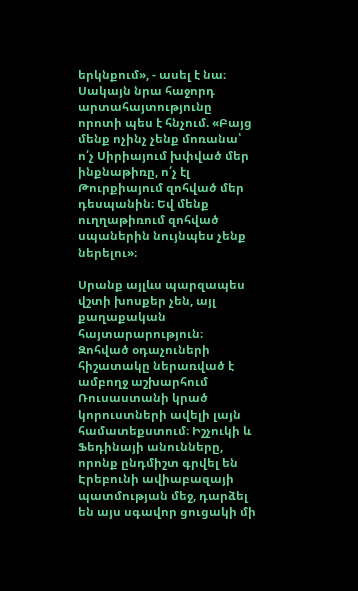երկնքում», - ասել է նա։ Սակայն նրա հաջորդ արտահայտությունը որոտի պես է հնչում. «Բայց մենք ոչինչ չենք մոռանա՝ ո՛չ Սիրիայում խփված մեր ինքնաթիռը, ո՛չ էլ Թուրքիայում զոհված մեր դեսպանին։ Եվ մենք ուղղաթիռում զոհված սպաներին նույնպես չենք ներելու»։

Սրանք այլևս պարզապես վշտի խոսքեր չեն, այլ քաղաքական հայտարարություն։ Զոհված օդաչուների հիշատակը ներառված է ամբողջ աշխարհում Ռուսաստանի կրած կորուստների ավելի լայն համատեքստում։ Իշչուկի և Ֆեդինայի անունները, որոնք ընդմիշտ գրվել են Էրեբունի ավիաբազայի պատմության մեջ, դարձել են այս սգավոր ցուցակի մի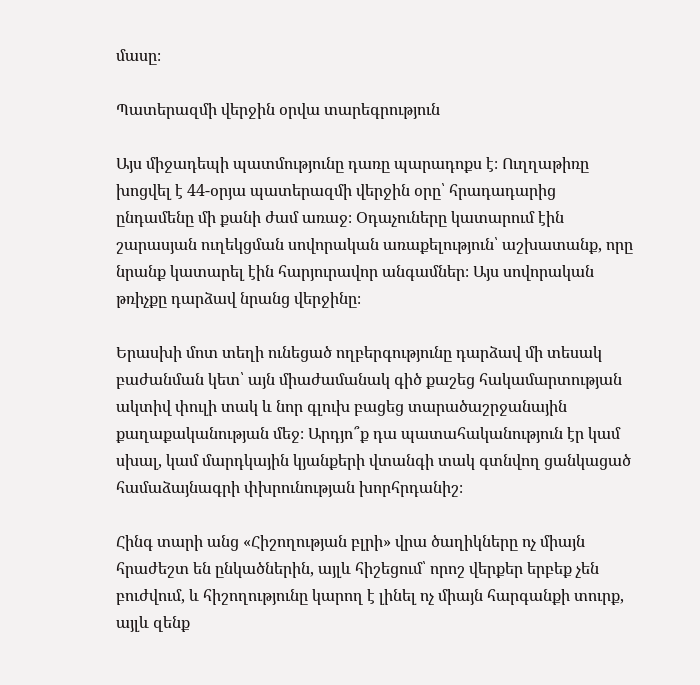մասը։

Պատերազմի վերջին օրվա տարեգրություն

Այս միջադեպի պատմությունը դառը պարադոքս է։ Ուղղաթիռը խոցվել է 44-օրյա պատերազմի վերջին օրը՝ հրադադարից ընդամենը մի քանի ժամ առաջ։ Օդաչուները կատարում էին շարասյան ուղեկցման սովորական առաքելություն՝ աշխատանք, որը նրանք կատարել էին հարյուրավոր անգամներ։ Այս սովորական թռիչքը դարձավ նրանց վերջինը։

Երասխի մոտ տեղի ունեցած ողբերգությունը դարձավ մի տեսակ բաժանման կետ՝ այն միաժամանակ գիծ քաշեց հակամարտության ակտիվ փուլի տակ և նոր գլուխ բացեց տարածաշրջանային քաղաքականության մեջ։ Արդյո՞ք դա պատահականություն էր կամ սխալ, կամ մարդկային կյանքերի վտանգի տակ գտնվող ցանկացած համաձայնագրի փխրունության խորհրդանիշ։

Հինգ տարի անց «Հիշողության բլրի» վրա ծաղիկները ոչ միայն հրաժեշտ են ընկածներին, այլև հիշեցում՝ որոշ վերքեր երբեք չեն բուժվում, և հիշողությունը կարող է լինել ոչ միայն հարգանքի տուրք, այլև զենք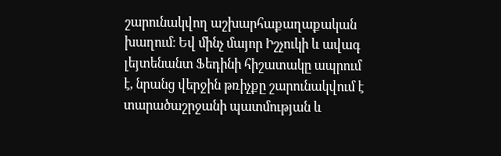շարունակվող աշխարհաքաղաքական խաղում։ Եվ մինչ մայոր Իշչուկի և ավագ լեյտենանտ Ֆեդինի հիշատակը ապրում է, նրանց վերջին թռիչքը շարունակվում է տարածաշրջանի պատմության և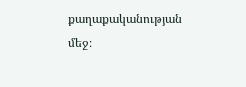քաղաքականության մեջ։